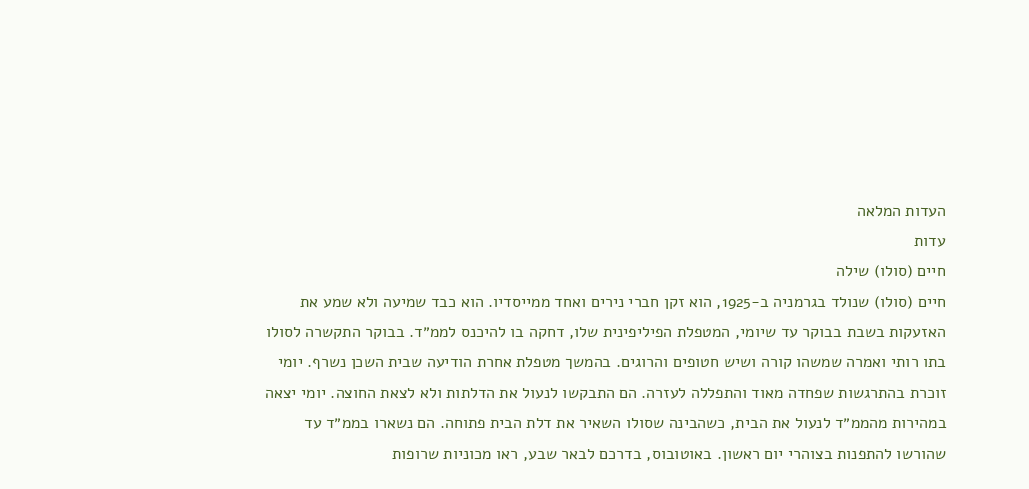העדות המלאה
עדות
חיים (סולו) שילה
חיים (סולו) שנולד בגרמניה ב-1925, הוא זקן חברי נירים ואחד ממייסדיו. הוא כבד שמיעה ולא שמע את האזעקות בשבת בבוקר עד שיומי, המטפלת הפיליפינית שלו, דחקה בו להיכנס לממ״ד. בבוקר התקשרה לסולו בתו רותי ואמרה שמשהו קורה ושיש חטופים והרוגים. בהמשך מטפלת אחרת הודיעה שבית השכן נשרף. יומי זוכרת בהתרגשות שפחדה מאוד והתפללה לעזרה. הם התבקשו לנעול את הדלתות ולא לצאת החוצה. יומי יצאה במהירות מהממ״ד לנעול את הבית, כשהבינה שסולו השאיר את דלת הבית פתוחה. הם נשארו בממ״ד עד שהורשו להתפנות בצוהרי יום ראשון. באוטובוס, בדרכם לבאר שבע, ראו מכוניות שרופות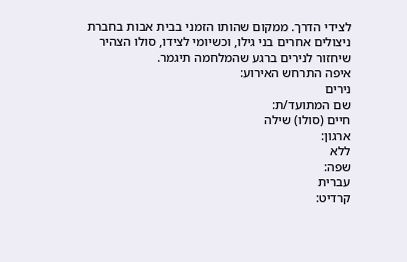לצידי הדרך. ממקום שהותו הזמני בבית אבות בחברת ניצולים אחרים בני גילו, וכשיומי לצידו, סולו הצהיר שיחזור לנירים ברגע שהמלחמה תיגמר.
איפה התרחש האירוע:
נירים
שם המתועד/ת:
חיים (סולו) שילה
ארגון:
ללא
שפה:
עברית
קרדיט: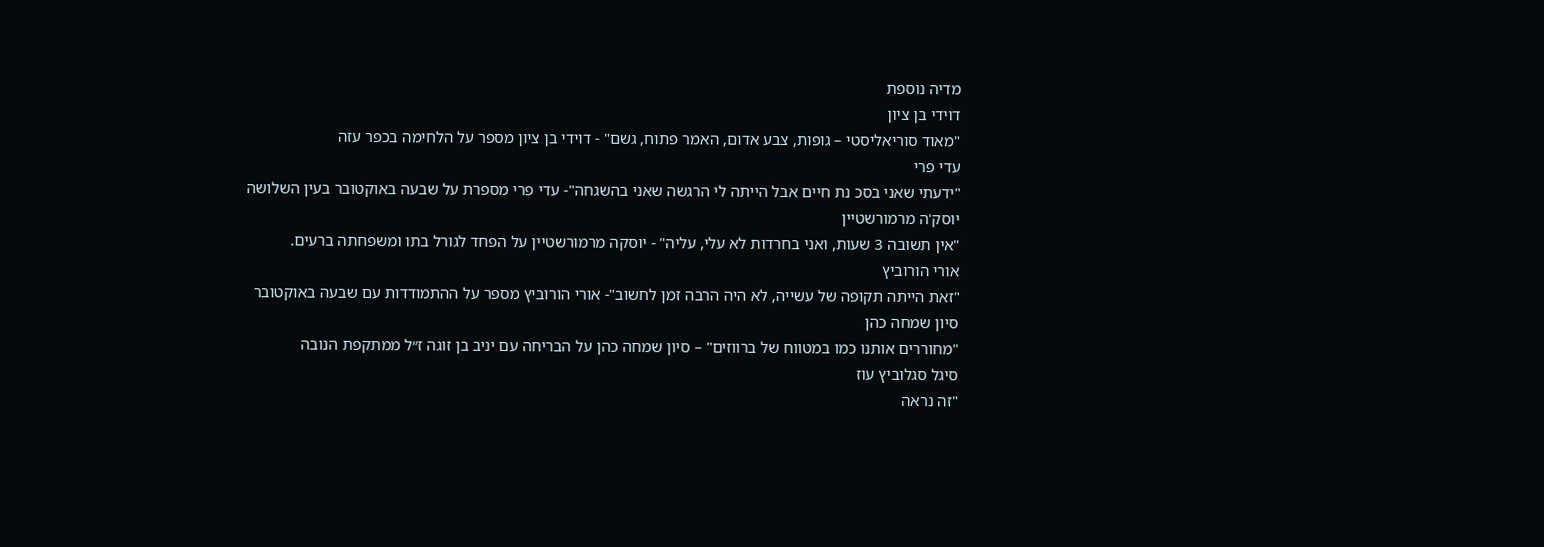מדיה נוספת
דוידי בן ציון
"מאוד סוריאליסטי – גופות, צבע אדום, האמר פתוח, גשם" - דוידי בן ציון מספר על הלחימה בכפר עזה
עדי פרי
"ידעתי שאני בסכ נת חיים אבל הייתה לי הרגשה שאני בהשגחה"- עדי פרי מספרת על שבעה באוקטובר בעין השלושה
יוסק'ה מרמורשטיין
"אין תשובה 3 שעות, ואני בחרדות לא עלי, עליה" - יוסקה מרמורשטיין על הפחד לגורל בתו ומשפחתה ברעים.
אורי הורוביץ
"זאת הייתה תקופה של עשייה, לא היה הרבה זמן לחשוב"- אורי הורוביץ מספר על ההתמודדות עם שבעה באוקטובר
סיון שמחה כהן
"מחוררים אותנו כמו במטווח של ברווזים" – סיון שמחה כהן על הבריחה עם יניב בן זוגה ז״ל ממתקפת הנובה
סיגל סגלוביץ עוז
"זה נראה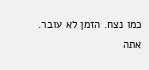כמו נצח. הזמן לא עובר. אתה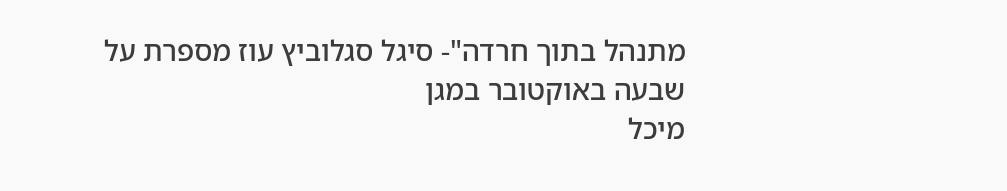מתנהל בתוך חרדה"- סיגל סגלוביץ עוז מספרת על שבעה באוקטובר במגן
מיכל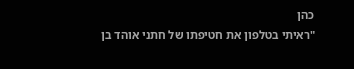כהן
"ראיתי בטלפון את חטיפתו של חתני אוהד בן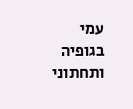עמי בגופיה ותחתוני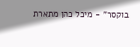בוקסר" - מיכל כהן מתארת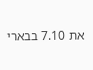את 7.10 בבארי